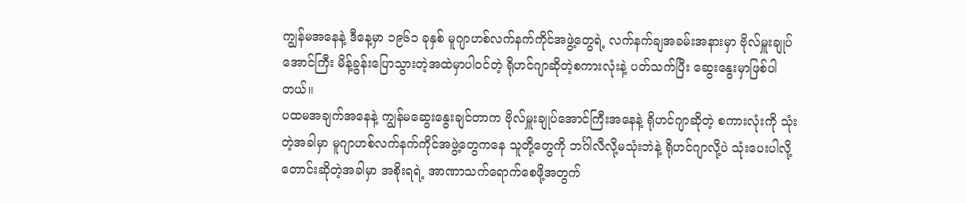ကျွန်မအနေနဲ့ ဒီနေ့မှာ ၁၉၆၁ ခုနှစ် မူဂျာဟစ်လက်နက်ကိုင်အဖွဲ့တွေရဲ့ လက်နက်ချအခမ်းအနားမှာ ဗိုလ်မှူးချုပ်အောင်ကြီး မိန့်ခွန်းပြောသွားတဲ့အထဲမှာပါဝင်တဲ့ ရိုဟင်ဂျာဆိုတဲ့စကားလုံးနဲ့ ပတ်သက်ပြီး ဆွေးနွေးမှာဖြစ်ပါတယ်။
ပထမအချက်အနေနဲ့ ကျွန်မဆွေးနွေးချင်တာက ဗိုလ်မှူးချုပ်အောင်ကြီးအနေနဲ့ ရိုဟင်ဂျာဆိုတဲ့ စကားလုံးကို သုံးတဲ့အခါမှာ မူဂျာဟစ်လက်နက်ကိုင်အဖွဲ့တွေကနေ သူတို့တွေကို ဘင်္ဂါလီလို့မသုံးဘဲနဲ့ ရိုဟင်ဂျာလို့ပဲ သုံးပေးပါလို့ တောင်းဆိုတဲ့အခါမှာ အစိုးရရဲ့ အာဏာသက်ရောက်စေဖို့အတွက်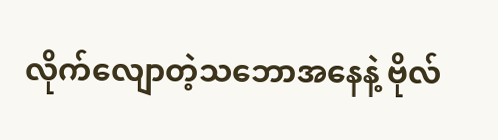လိုက်လျောတဲ့သဘောအနေနဲ့ ဗိုလ်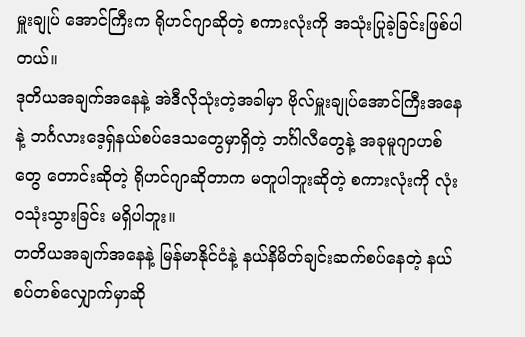မှူးချုပ် အောင်ကြီးက ရိုဟင်ဂျာဆိုတဲ့ စကားလုံးကို အသုံးပြုခဲ့ခြင်းဖြစ်ပါတယ်။
ဒုတိယအချက်အနေနဲ့ အဲဒီလိုသုံးတဲ့အခါမှာ ဗိုလ်မှူးချုပ်အောင်ကြီးအနေနဲ့ ဘင်္ဂလားဒေ့ရှ်နယ်စပ်ဒေသတွေမှာရှိတဲ့ ဘင်္ဂါလီတွေနဲ့ အခုမူဂျာဟစ်တွေ တောင်းဆိုတဲ့ ရိုဟင်ဂျာဆိုတာက မတူပါဘူးဆိုတဲ့ စကားလုံးကို လုံးဝသုံးသွားခြင်း မရှိပါဘူး။
တတိယအချက်အနေနဲ့ မြန်မာနိုင်ငံနဲ့ နယ်နိမိတ်ချင်းဆက်စပ်နေတဲ့ နယ်စပ်တစ်လျှောက်မှာဆို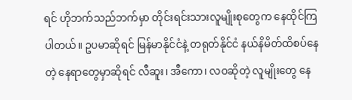ရင် ဟိုဘက်သည်ဘက်မှာ တိုင်းရင်းသားလူမျိုးစုတွေက နေထိုင်ကြပါတယ်။ ဥပမာဆိုရင် မြန်မာနိုင်ငံနဲ့ တရုတ်နိုင်ငံ နယ်နိမိတ်ထိစပ်နေတဲ့ နေရာတွေမှာဆိုရင် လီဆူး၊ အီကော၊ လဝဆိုတဲ့ လူမျိုးတွေ နေ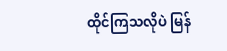ထိုင်ကြသလိုပဲ မြန်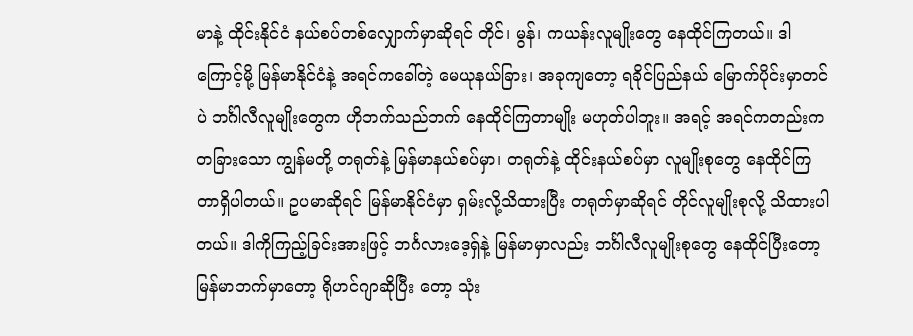မာနဲ့ ထိုင်းနိုင်ငံ နယ်စပ်တစ်လျှောက်မှာဆိုရင် တိုင်၊ မွန်၊ ကယန်းလူမျိုးတွေ နေထိုင်ကြတယ်။ ဒါကြောင့်မို့ မြန်မာနိုင်ငံနဲ့ အရင်ကခေါ်တဲ့ မေယုနယ်ခြား၊ အခုကျတော့ ရခိုင်ပြည်နယ် မြောက်ပိုင်းမှာတင်ပဲ ဘင်္ဂါလီလူမျိုးတွေက ဟိုဘက်သည်ဘက် နေထိုင်ကြတာမျိုး မဟုတ်ပါဘူး။ အရင့် အရင်ကတည်းက တခြားသော ကျွန်မတို့ တရုတ်နဲ့ မြန်မာနယ်စပ်မှာ၊ တရုတ်နဲ့ ထိုင်းနယ်စပ်မှာ လူမျိုးစုတွေ နေထိုင်ကြတာရှိပါတယ်။ ဥပမာဆိုရင် မြန်မာနိုင်ငံမှာ ရှမ်းလို့သိထားပြီး တရုတ်မှာဆိုရင် တိုင်လူမျိုးစုလို့ သိထားပါတယ်။ ဒါကိုကြည့်ခြင်းအားဖြင့် ဘင်္ဂလားဒေ့ရှ်နဲ့ မြန်မာမှာလည်း ဘင်္ဂါလီလူမျိုးစုတွေ နေထိုင်ပြီးတော့ မြန်မာဘက်မှာတော့ ရိုဟင်ဂျာဆိုပြီး တော့ သုံး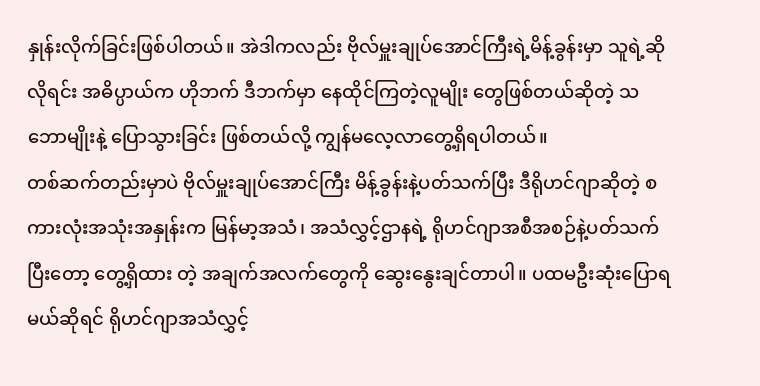နှုန်းလိုက်ခြင်းဖြစ်ပါတယ်။ အဲဒါကလည်း ဗိုလ်မှူးချုပ်အောင်ကြီးရဲ့မိန့်ခွန်းမှာ သူရဲ့ဆိုလိုရင်း အဓိပ္ပာယ်က ဟိုဘက် ဒီဘက်မှာ နေထိုင်ကြတဲ့လူမျိုး တွေဖြစ်တယ်ဆိုတဲ့ သဘောမျိုးနဲ့ ပြောသွားခြင်း ဖြစ်တယ်လို့ ကျွန်မလေ့လာတွေ့ရှိရပါတယ်။
တစ်ဆက်တည်းမှာပဲ ဗိုလ်မှူးချုပ်အောင်ကြီး မိန့်ခွန်းနဲ့ပတ်သက်ပြီး ဒီရိုဟင်ဂျာဆိုတဲ့ စကားလုံးအသုံးအနှုန်းက မြန်မာ့အသံ၊ အသံလွှင့်ဌာနရဲ့ ရိုဟင်ဂျာအစီအစဉ်နဲ့ပတ်သက်ပြီးတော့ တွေ့ရှိထား တဲ့ အချက်အလက်တွေကို ဆွေးနွေးချင်တာပါ။ ပထမဦးဆုံးပြောရမယ်ဆိုရင် ရိုဟင်ဂျာအသံလွှင့်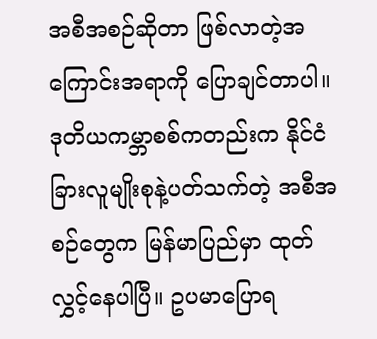အစီအစဉ်ဆိုတာ ဖြစ်လာတဲ့အကြောင်းအရာကို ပြောချင်တာပါ။ ဒုတိယကမ္ဘာစစ်ကတည်းက နိုင်ငံခြားလူမျိုးစုနဲ့ပတ်သက်တဲ့ အစီအစဉ်တွေက မြန်မာပြည်မှာ ထုတ်လွှင့်နေပါပြီ။ ဥပမာပြောရ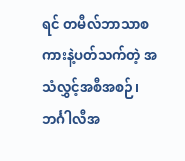ရင် တမီလ်ဘာသာစကားနဲ့ပတ်သက်တဲ့ အသံလွှင့်အစီအစဉ်၊ ဘင်္ဂါလီအ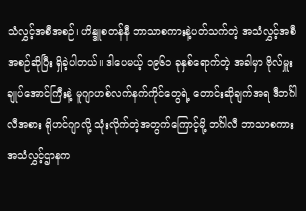သံလွှင့်အစီအစဉ်၊ ဟိန္ဒူစတန်နီ ဘာသာစကားနဲ့ပတ်သက်တဲ့ အသံလွှင့်အစီအစဉ်ဆိုပြီး ရှိခဲ့ပါတယ်။ ဒါပေမယ့် ၁၉၆၁ ခုနှစ်ရောက်တဲ့ အခါမှာ ဗိုလ်မှူးချုပ်အောင်ကြီးနဲ့ မူဂျာဟစ်လက်နက်ကိုင်တွေရဲ့ တောင်းဆိုချက်အရ ဒီဘင်္ဂါလီအစား ရိုဟင်ဂျာလို့ သုံးလိုက်တဲ့အတွက်ကြောင့်မို့ ဘင်္ဂါလီ ဘာသာစကားအသံလွှင့်ဌာနက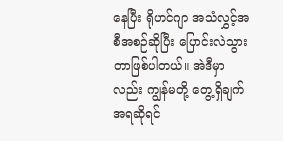နေပြီး ရိုဟင်ဂျာ အသံလွှင့်အစီအစဉ်ဆိုပြီး ပြောင်းလဲသွားတာဖြစ်ပါတယ်။ အဲဒီမှာလည်း ကျွန်မတို့ တွေ့ရှိချက်အရဆိုရင်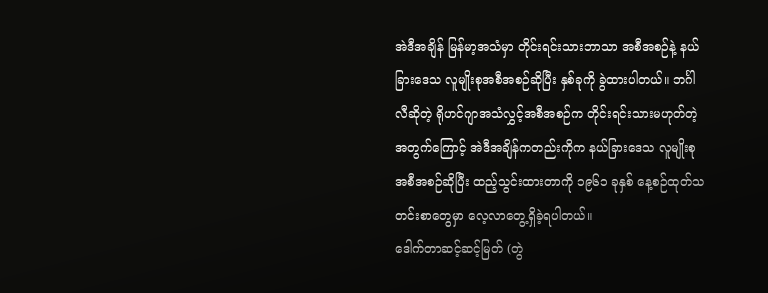အဲဒီအချိန် မြန်မာ့အသံမှာ တိုင်းရင်းသားဘာသာ အစီအစဉ်နဲ့ နယ်ခြားဒေသ လူမျိုးစုအစီအစဉ်ဆိုပြီး နှစ်ခုကို ခွဲထားပါတယ်။ ဘင်္ဂါလီဆိုတဲ့ ရိုဟင်ဂျာအသံလွှင့်အစီအစဉ်က တိုင်းရင်းသားမဟုတ်တဲ့အတွက်ကြောင့် အဲဒီအချိန်ကတည်းကိုက နယ်ခြားဒေသ လူမျိုးစုအစီအစဉ်ဆိုပြီး ထည့်သွင်းထားတာကို ၁၉၆၁ ခုနှစ် နေ့စဉ်ထုတ်သတင်းစာတွေမှာ လေ့လာတွေ့ရှိခဲ့ရပါတယ်။
ဒေါက်တာဆင့်ဆင့်မြတ် (တွဲ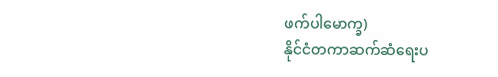ဖက်ပါမောက္ခ)
နိုင်ငံတကာဆက်ဆံရေးပ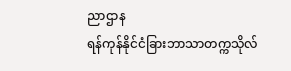ညာဌာန
ရန်ကုန်နိုင်ငံခြားဘာသာတက္ကသိုလ်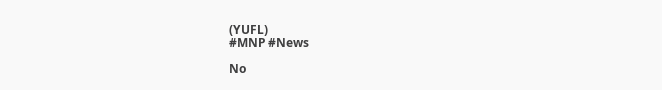(YUFL)
#MNP #News

No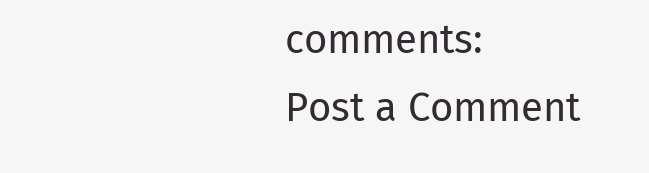comments:
Post a Comment